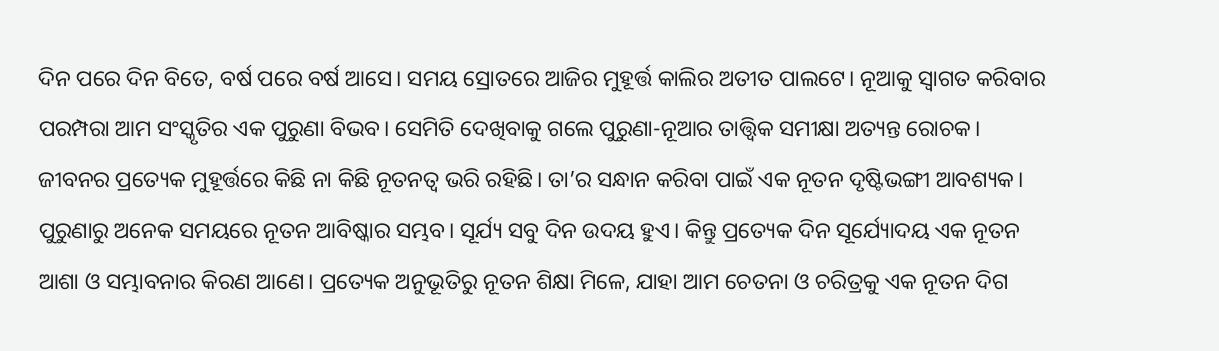ଦିନ ପରେ ଦିନ ବିତେ, ବର୍ଷ ପରେ ବର୍ଷ ଆସେ। ସମୟ ସ୍ରୋତରେ ଆଜିର ମୁହୂର୍ତ୍ତ କାଲିର ଅତୀତ ପାଲଟେ। ନୂଆକୁ ସ୍ବାଗତ କରିବାର ପରମ୍ପରା ଆମ ସଂସ୍କୃତିର ଏକ ପୁରୁଣା ବିଭବ। ସେମିତି ଦେଖିବାକୁ ଗଲେ ପୁରୁଣା-ନୂଆର ତାତ୍ତ୍ୱିକ ସମୀକ୍ଷା ଅତ୍ୟନ୍ତ ରୋଚକ। ଜୀବନର ପ୍ରତ୍ୟେକ ମୁହୂର୍ତ୍ତରେ କିଛି ନା କିଛି ନୂତନତ୍ୱ ଭରି ରହିଛି। ତା’ର ସନ୍ଧାନ କରିବା ପାଇଁ ଏକ ନୂତନ ଦୃଷ୍ଟିଭଙ୍ଗୀ ଆବଶ୍ୟକ। ପୁରୁଣାରୁ ଅନେକ ସମୟରେ ନୂତନ ଆବିଷ୍କାର ସମ୍ଭବ। ସୂର୍ଯ୍ୟ ସବୁ ଦିନ ଉଦୟ ହୁଏ। କିନ୍ତୁ ପ୍ରତ୍ୟେକ ଦିନ ସୂର୍ଯ୍ୟୋଦୟ ଏକ ନୂତନ ଆଶା ଓ ସମ୍ଭାବନାର କିରଣ ଆଣେ। ପ୍ରତ୍ୟେକ ଅନୁଭୂତିରୁ ନୂତନ ଶିକ୍ଷା ମିଳେ, ଯାହା ଆମ ଚେତନା ଓ ଚରିତ୍ରକୁ ଏକ ନୂତନ ଦିଗ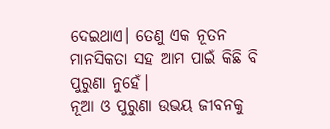ଦେଇଥାଏ। ତେଣୁ ଏକ ନୂତନ ମାନସିକତା ସହ ଆମ ପାଇଁ କିଛି ବି ପୁରୁଣା ନୁହେଁ।
ନୂଆ ଓ ପୁରୁଣା ଉଭୟ ଜୀବନକୁ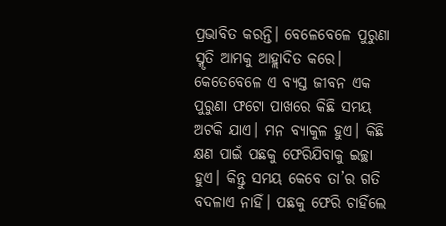ପ୍ରଭାବିତ କରନ୍ତି। ବେଳେବେଳେ ପୁରୁଣା ସ୍ମୃତି ଆମକୁ ଆହ୍ଲାଦିତ କରେ। କେତେବେଳେ ଏ ବ୍ୟସ୍ତ ଜୀବନ ଏକ ପୁରୁଣା ଫଟୋ ପାଖରେ କିଛି ସମୟ ଅଟକି ଯାଏ। ମନ ବ୍ୟାକୁଳ ହୁଏ। କିଛି କ୍ଷଣ ପାଇଁ ପଛକୁ ଫେରିଯିବାକୁ ଇଚ୍ଛା ହୁଏ। କିନ୍ତୁ ସମୟ କେବେ ତା’ର ଗତି ବଦଳାଏ ନାହିଁ। ପଛକୁ ଫେରି ଚାହିଁଲେ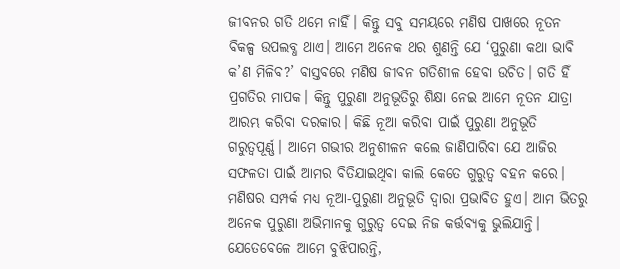ଜୀବନର ଗତି ଥମେ ନାହିଁ। କିନ୍ତୁ ସବୁ ସମୟରେ ମଣିଷ ପାଖରେ ନୂତନ ବିକଳ୍ପ ଉପଲବ୍ଧ ଥାଏ। ଆମେ ଅନେକ ଥର ଶୁଣନ୍ତି ଯେ ‘ପୁରୁଣା କଥା ଭାବି କ’ଣ ମିଳିବ?’ ବାସ୍ତବରେ ମଣିଷ ଜୀବନ ଗତିଶୀଳ ହେବା ଉଚିତ। ଗତି ହିଁ ପ୍ରଗତିର ମାପକ। କିନ୍ତୁ ପୁରୁଣା ଅନୁଭୂତିରୁ ଶିକ୍ଷା ନେଇ ଆମେ ନୂତନ ଯାତ୍ରା ଆରମ୍ଭ କରିବା ଦରକାର। କିଛି ନୂଆ କରିବା ପାଇଁ ପୁରୁଣା ଅନୁଭୂତି ଗରୁତ୍ୱପୂର୍ଣ୍ଣ। ଆମେ ଗଭୀର ଅନୁଶୀଳନ କଲେ ଜାଣିପାରିବା ଯେ ଆଜିର ସଫଳତା ପାଇଁ ଆମର ବିତିଯାଇଥିବା କାଲି କେତେ ଗୁରୁତ୍ୱ ବହନ କରେ। ମଣିଷର ସମ୍ପର୍କ ମଧ୍ୟ ନୂଆ-ପୁରୁଣା ଅନୁଭୂତି ଦ୍ୱାରା ପ୍ରଭାବିତ ହୁଏ। ଆମ ଭିତରୁ ଅନେକ ପୁରୁଣା ଅଭିମାନକୁ ଗୁରୁତ୍ୱ ଦେଇ ନିଜ କର୍ତ୍ତବ୍ୟକୁ ଭୁଲିଯାନ୍ତି। ଯେତେବେଳେ ଆମେ ବୁଝିପାରନ୍ତି,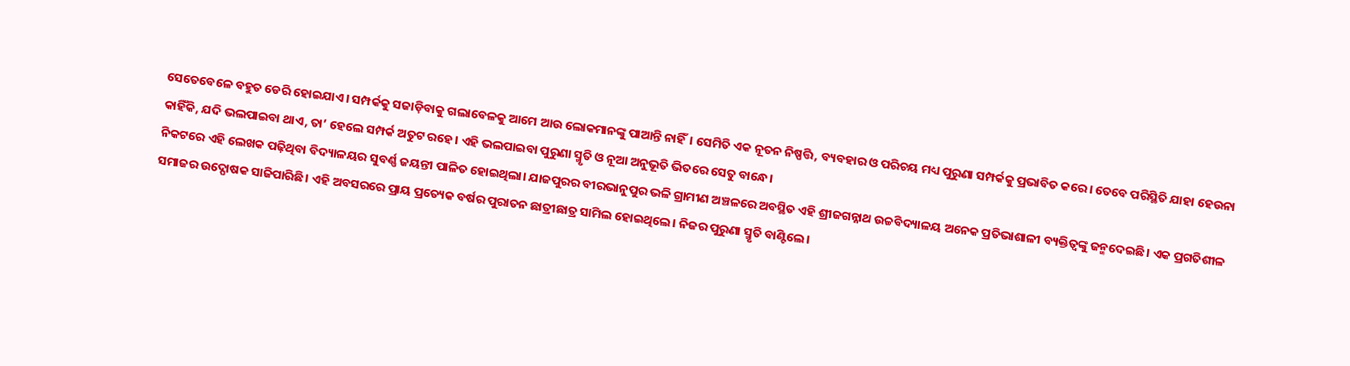ସେତେବେଳେ ବହୁତ ଡେରି ହୋଇଯାଏ। ସମ୍ପର୍କକୁ ସଜାଡ଼ିବାକୁ ଗଲାବେଳକୁ ଆମେ ଆଉ ଲୋକମାନଙ୍କୁ ପାଆନ୍ତି ନାହିଁ। ସେମିତି ଏକ ନୂତନ ନିଷ୍ପତ୍ତି, ବ୍ୟବହାର ଓ ପରିଚୟ ମଧ୍ୟ ପୁରୁଣା ସମ୍ପର୍କକୁ ପ୍ରଭାବିତ କରେ। ତେବେ ପରିସ୍ଥିତି ଯାହା ହେଉନା କାହିଁକି, ଯଦି ଭଲପାଇବା ଥାଏ, ତା’ ହେଲେ ସମ୍ପର୍କ ଅତୁଟ ରହେ। ଏହି ଭଲପାଇବା ପୁରୁଣା ସ୍ମୃତି ଓ ନୂଆ ଅନୁଭୂତି ଭିତରେ ସେତୁ ବାନ୍ଧେ।
ନିକଟରେ ଏହି ଲେଖକ ପଢ଼ିଥିବା ବିଦ୍ୟାଳୟର ସୁବର୍ଣ୍ଣ ଜୟନ୍ତୀ ପାଳିତ ହୋଇଥିଲା। ଯାଜପୁରର ବୀରଭାନୁପୁର ଭଳି ଗ୍ରାମୀଣ ଅଞ୍ଚଳରେ ଅବସ୍ଥିତ ଏହି ଶ୍ରୀଜଗନ୍ନାଥ ଉଚ୍ଚବିଦ୍ୟାଳୟ ଅନେକ ପ୍ରତିଭାଶାଳୀ ବ୍ୟକ୍ତିତ୍ୱଙ୍କୁ ଜନ୍ମଦେଇଛି। ଏକ ପ୍ରଗତିଶୀଳ ସମାଜର ଉଦ୍ଘୋଷକ ସାଜିପାରିଛି। ଏହି ଅବସରରେ ପ୍ରାୟ ପ୍ରତ୍ୟେକ ବର୍ଷର ପୁରାତନ ଛାତ୍ରୀଛାତ୍ର ସାମିଲ ହୋଇଥିଲେ। ନିଜର ପୁରୁଣା ସ୍ମୃତି ବାଣ୍ଟିଲେ।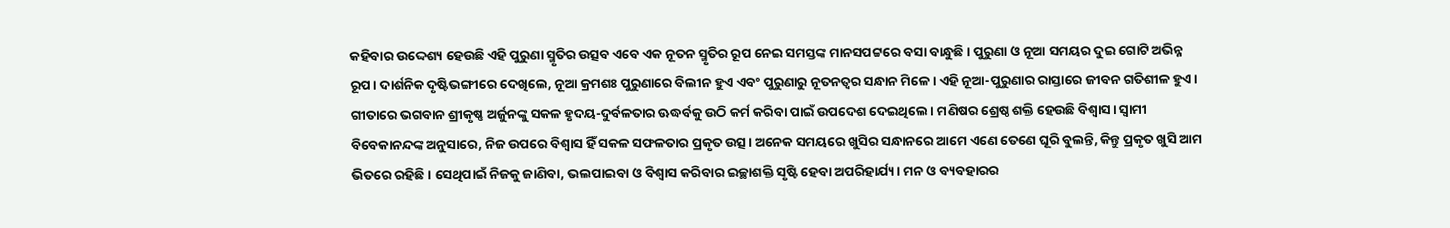କହିବାର ଉଦ୍ଦେଶ୍ୟ ହେଉଛି ଏହି ପୁରୁଣା ସ୍ମୃତିର ଉତ୍ସବ ଏବେ ଏକ ନୂତନ ସ୍ମୃତିର ରୂପ ନେଇ ସମସ୍ତଙ୍କ ମାନସପଟ୍ଟରେ ବସା ବାନ୍ଧୁଛି। ପୁରୁଣା ଓ ନୂଆ ସମୟର ଦୁଇ ଗୋଟି ଅଭିନ୍ନ ରୂପ। ଦାର୍ଶନିକ ଦୃଷ୍ଟିଭଙ୍ଗୀରେ ଦେଖିଲେ, ନୂଆ କ୍ରମଶଃ ପୁରୁଣାରେ ବିଲୀନ ହୁଏ ଏବଂ ପୁରୁଣାରୁ ନୂତନତ୍ୱର ସନ୍ଧାନ ମିଳେ। ଏହି ନୂଆ-ପୁରୁଣାର ରାସ୍ତାରେ ଜୀବନ ଗତିଶୀଳ ହୁଏ।
ଗୀତାରେ ଭଗବାନ ଶ୍ରୀକୃଷ୍ଣ ଅର୍ଜୁନଙ୍କୁ ସକଳ ହୃଦୟ-ଦୁର୍ବଳତାର ଊଦ୍ଧର୍ବକୁ ଉଠି କର୍ମ କରିବା ପାଇଁ ଉପଦେଶ ଦେଇଥିଲେ। ମଣିଷର ଶ୍ରେଷ୍ଠ ଶକ୍ତି ହେଉଛି ବିଶ୍ୱାସ। ସ୍ବାମୀ ବିବେକାନନ୍ଦଙ୍କ ଅନୁସାରେ, ନିଜ ଉପରେ ବିଶ୍ୱାସ ହିଁ ସକଳ ସଫଳତାର ପ୍ରକୃତ ଉତ୍ସ। ଅନେକ ସମୟରେ ଖୁସିର ସନ୍ଧାନରେ ଆମେ ଏଣେ ତେଣେ ଘୂରି ବୁଲନ୍ତି, କିନ୍ତୁ ପ୍ରକୃତ ଖୁସି ଆମ ଭିତରେ ରହିଛି। ସେଥିପାଇଁ ନିଜକୁ ଜାଣିବା, ଭଲପାଇବା ଓ ବିଶ୍ୱାସ କରିବାର ଇଚ୍ଛାଶକ୍ତି ସୃଷ୍ଟି ହେବା ଅପରିହାର୍ଯ୍ୟ। ମନ ଓ ବ୍ୟବହାରର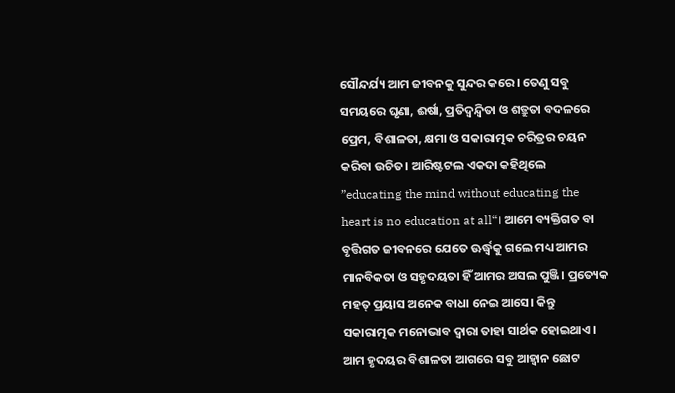ସୌନ୍ଦର୍ଯ୍ୟ ଆମ ଜୀବନକୁ ସୁନ୍ଦର କରେ। ତେଣୁ ସବୁ ସମୟରେ ଘୃଣା, ଈର୍ଷା, ପ୍ରତିଦ୍ୱନ୍ଦ୍ୱିତା ଓ ଶତ୍ରୁତା ବଦଳରେ ପ୍ରେମ, ବିଶାଳତା, କ୍ଷମା ଓ ସକାରାତ୍ମକ ଚରିତ୍ରର ଚୟନ କରିବା ଉଚିତ। ଆରିଷ୍ଟଟଲ ଏକଦା କହିଥିଲେ ”educating the mind without educating the heart is no education at all“। ଆମେ ବ୍ୟକ୍ତିଗତ ବା ବୃତ୍ତିଗତ ଜୀବନରେ ଯେତେ ଊର୍ଦ୍ଧ୍ୱକୁ ଗଲେ ମଧ୍ୟ ଆମର ମାନବିକତା ଓ ସହୃଦୟତା ହିଁ ଆମର ଅସଲ ପୁଞ୍ଜି। ପ୍ରତ୍ୟେକ ମହତ୍ ପ୍ରୟାସ ଅନେକ ବାଧା ନେଇ ଆସେ। କିନ୍ତୁ ସକାରାତ୍ମକ ମନୋଭାବ ଦ୍ୱାରା ତାହା ସାର୍ଥକ ହୋଇଥାଏ। ଆମ ହୃଦୟର ବିଶାଳତା ଆଗରେ ସବୁ ଆହ୍ବାନ ଛୋଟ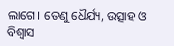ଲାଗେ। ତେଣୁ ଧୈର୍ଯ୍ୟ, ଉତ୍ସାହ ଓ ବିଶ୍ୱାସ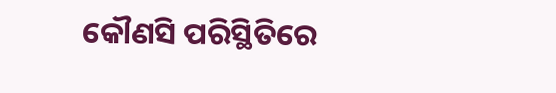କୌଣସି ପରିସ୍ଥିତିରେ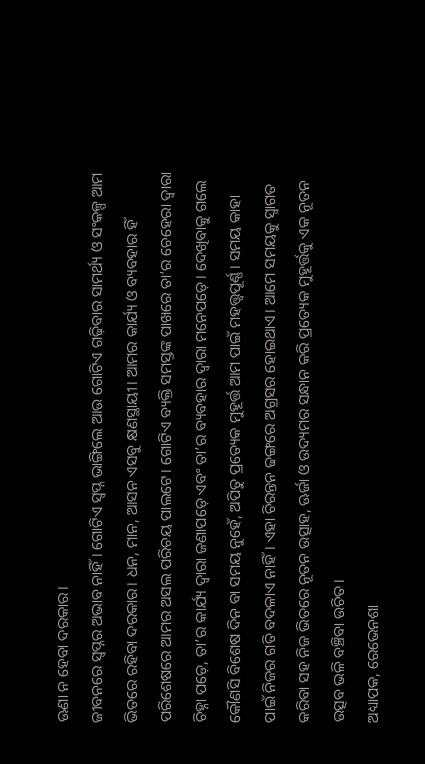ଊଣା ନ ହେବା ଦରକାର।
ଜୀବନରେ ସ୍ବପ୍ନର ଅଭାବ ନାହିଁ। ଗୋଟିଏ ସ୍ବପ୍ନ ଭାଙ୍ଗିଲେ ଆଉ ଗୋଟିଏ ଗଢ଼ିବାର ସାମର୍ଥ୍ୟ ଓ ସଂକଳ୍ପ ଆମ ଭିତରେ ରହିବା ଦରକାର। ଧନ, ମାନ, ଆସନ ଏସବୁ କ୍ଷଣସ୍ଥାୟୀ। ଆମର କାର୍ଯ୍ୟ ଓ ବ୍ୟବହାର ହିଁ ପରିଶେଷରେ ଆମର ଅସଲ ପରିଚୟ ପାଲଟେ। ଗୋଟିଏ ବ୍ୟକ୍ତି ସମସ୍ତଙ୍କ ପାଖରେ ତା’ର ଚେହେରା ଦ୍ୱାରା ଚିହ୍ନା ପଡ଼େ, ତା’ର କାର୍ଯ୍ୟ ଦ୍ୱାରା ଜଣାପଡ଼େ ଏବଂ ତା’ର ବ୍ୟବହାର ଦ୍ୱାରା ମନେପଡ଼େ। ଦେଖିବାକୁ ଗଲେ କୌଣସି ବିଶେଷ ଦିନ ବା ସମୟ ନୁହେଁ, ଅପିତୁ ପ୍ରତ୍ୟେକ ମୁହୂର୍ତ୍ତ ଆମ ପାଇଁ ମହତ୍ତ୍ବପୂର୍ଣ୍ଣ। ସମୟ କାହା ପାଇଁ ନିଜର ଗତି ବଦଳାଏ ନାହିଁ। ଏହା ଚିରନ୍ତନ ଢଙ୍ଗରେ ଅଗ୍ରସର ହୋଇଥାଏ। ଆମେ ସମୟକୁ ସ୍ବାଗତ କରିବା ସହ ନିଜ ଭିତରେ ନୂତନ ଉତ୍ସାହ, ଊର୍ଜା ଓ ଉଦ୍ୟମର ସନ୍ଧାନ କରି ପ୍ରତ୍ୟେକ ମୁହୂର୍ତ୍ତକୁ ଏକ ନୂତନ ଉତ୍ସବ ଭଳି ବଞ୍ଚିବା ଉଚିତ।
ଅଧ୍ୟାପକ, ରେଭେନଶା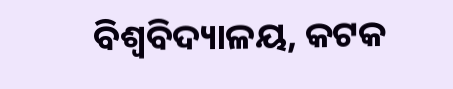ବିଶ୍ୱବିଦ୍ୟାଳୟ, କଟକ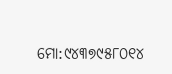ମୋ:୯୪୩୭୯୫୮୦୧୪